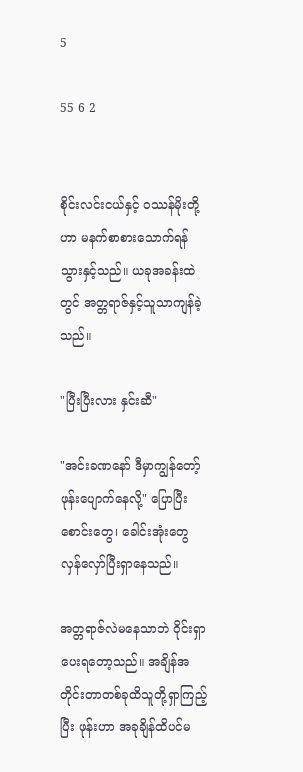5

55 6 2


စိုင်းလင်းငယ်နှင့် ဝဿန်မိုးတို့ဟာ မနက်စာစားသောက်ရန်သွားနှင့်သည်။ ယခုအခန်းထဲတွင် အတ္တရာဇ်နှင့်သူသာကျန်ခဲ့သည်။

"ပြီးပြီးလား နှင်းဆီ"

"အင်းခဏနော် ဒီမှာကျွန်တော့်ဖုန်းပျောက်နေလို့" ပြောပြီး စောင်းတွေ၊ ခေါင်းအုံးတွေ လှန်လှော်ပြီးရှာနေသည်။

အတ္တရာဇ်လဲမနေသာဘဲ ဝိုင်းရှာပေးရတော့သည်။ အချိန်အတိုင်းတာတစ်ခုထိသူတို့ရှာကြည့်ပြီး ဖုန်းဟာ အခုချိန်ထိပင်မ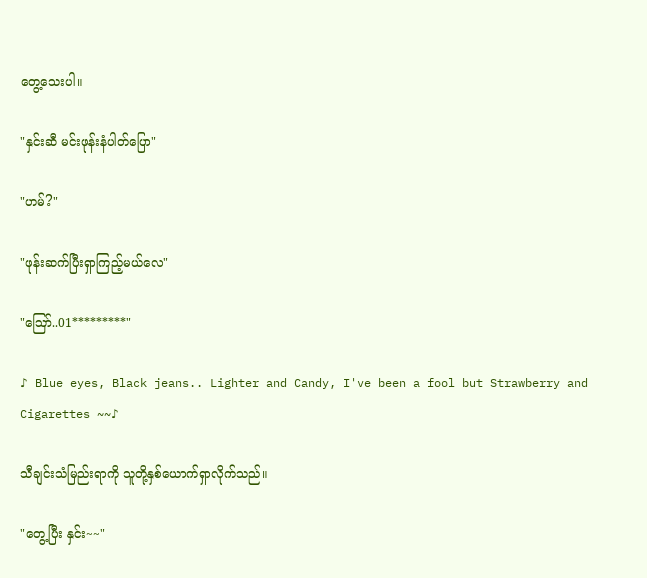တွေ့သေးပါ။

"နှင်းဆီ မင်းဖုန်းနံပါတ်ပြော"

"ဟမ်?"

"ဖုန်းဆက်ပြီးရှာကြည့်မယ်လေ"

"ဪ..01*********"

♪ Blue eyes, Black jeans.. Lighter and Candy, I've been a fool but Strawberry and Cigarettes ~~♪

သီချင်းသံမြည်းရာကို သူတို့နှစ်ယောက်ရှာလိုက်သည်။

"တွေ့ပြီး နှင်း~~"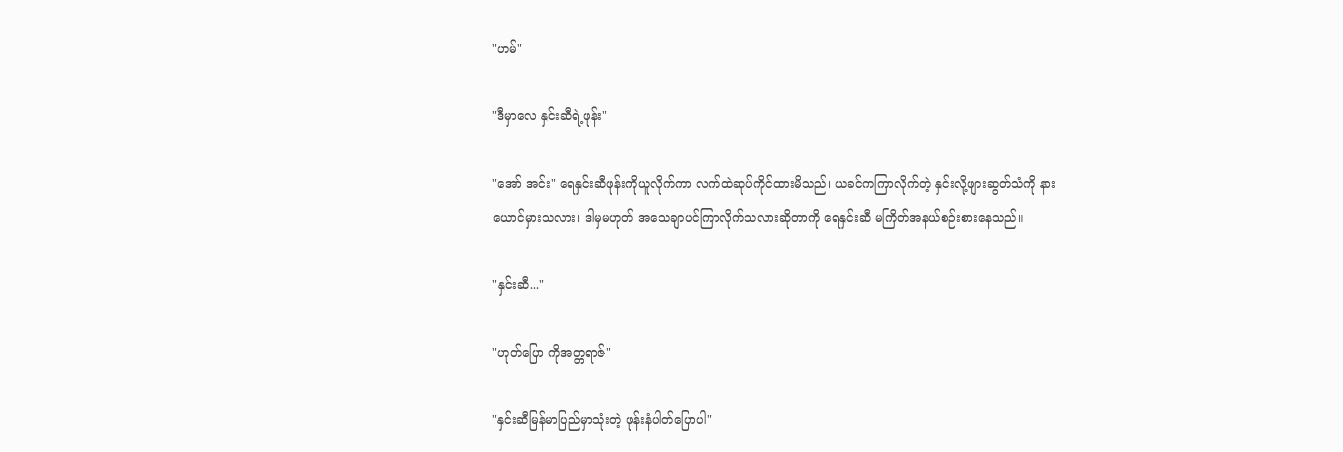"ဟမ်"

"ဒီမှာလေ နှင်းဆီရဲ့ဖုန်း‌"

"အော် အင်း" ရေနှင်းဆီဖုန်းကိုယူလိုက်ကာ လက်ထဲဆုပ်ကိုင်ထားမိသည်၊ ယခင်ကကြာလိုက်တဲ့ နှင်းလို့ဖျားဆွတ်သံကို နားယောင်မှားသလား၊ ဒါမှမဟုတ် အသေချာပင်ကြာလိုက်သလားဆိုတာကို ရေနှင်းဆီ မကြိတ်အနယ်စဉ်းစားနေသည်။

"နှင်းဆီ..."

"ဟုတ်ပြော ကိုအတ္တရာဇ်"

"နှင်းဆီမြန်မာပြည်မှာသုံးတဲ့ ဖုန်းနံပါတ်ပြောပါ"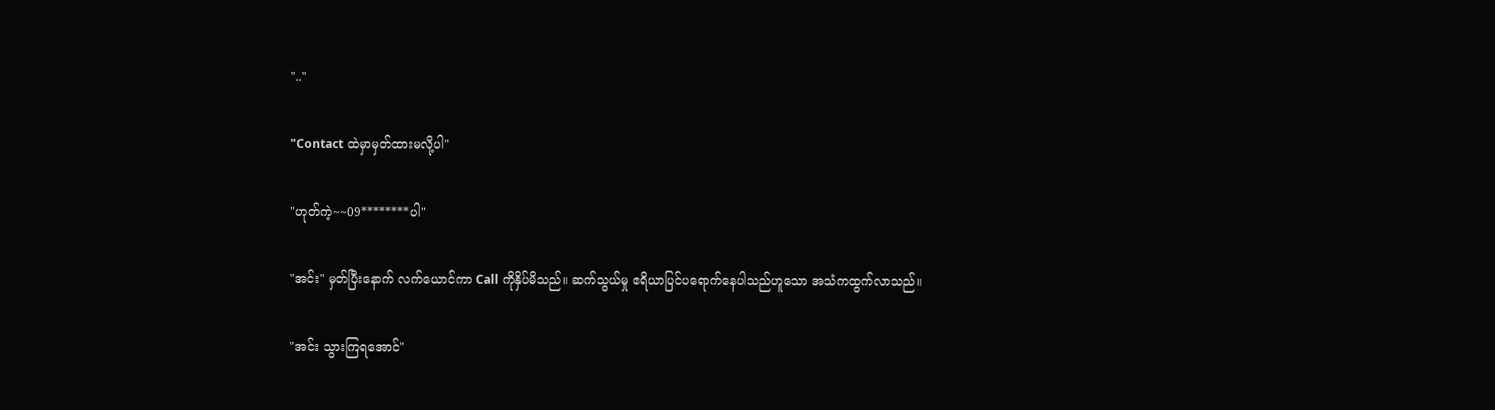".."

"Contact ထဲမှာမှတ်ထားမလို့ပါ"

"ဟုတ်ကဲ့~~09********ပါ"

"အင်း" မှတ်ပြီးနောက် လက်ယောင်ကာ Call ကိုနှိပ်မိသည်။ ဆက်သွယ်မှု ဧရိယာပြင်ပရောက်နေပါသည်ဟူသော အသံကထွက်လာသည်။

"အင်း သွားကြရအောင်"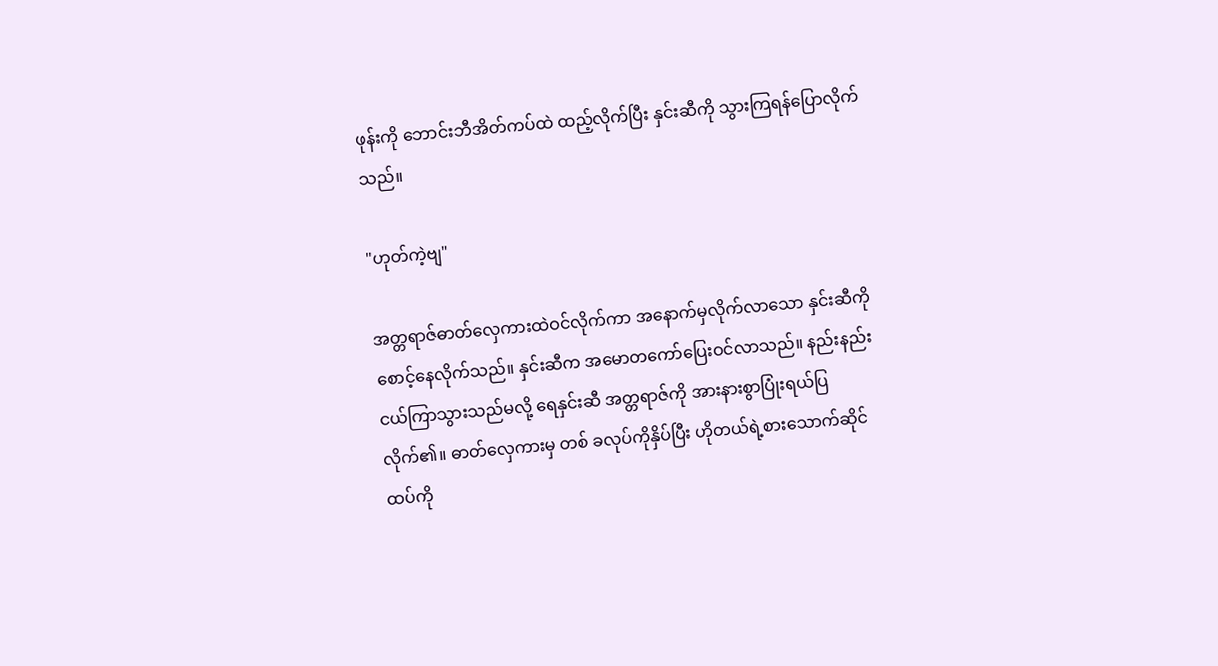ဖုန်းကို ဘောင်းဘီအိတ်ကပ်ထဲ ထည့်လိုက်ပြီး နှင်းဆီကို သွားကြရန်ပြောလိုက်သည်။

"ဟုတ်ကဲ့ဗျ"

အတ္တရာဇ်ဓာတ်လှေကားထဲဝင်လိုက်ကာ အနောက်မှလိုက်လာသော ‌နှင်းဆီကိုစောင့်‌နေလိုက်သည်။ နှင်းဆီက အမောတကော်ပြေးဝင်လာသည်။ နည်းနည်းငယ်ကြာသွားသည်မလို့ ရေနှင်းဆီ အ‌တ္တရာဇ်ကို အားနားစွာပြုံးရယ်ပြလိုက်၏။ ဓာတ်လှေကားမှ တစ် ခလုပ်ကိုနှိပ်ပြီး ဟိုတယ်ရဲ့စားသောက်ဆိုင်ထပ်ကို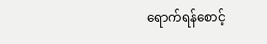ရောက်ရန်စောင့်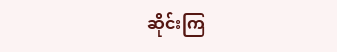ဆိုင်းကြ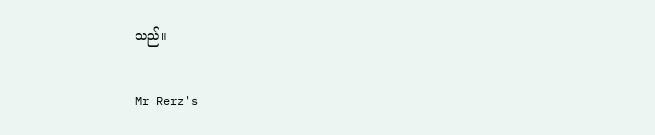သည်။

Mr Rerz's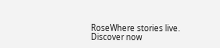RoseWhere stories live. Discover now